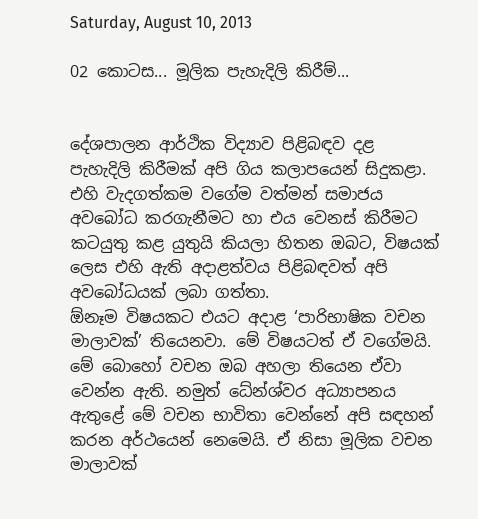Saturday, August 10, 2013

02 කොටස... මූලික පැහැදිලි කිරීම්...


දේශපාලන ආර්ථික විද්‍යාව පිළිබඳව දළ පැහැදිලි කිරීමක් අපි ගිය කලාපයෙන් සිදුකළා. එහි වැදගත්කම වගේම වත්මන් සමාජය අවබෝධ කරගැනීමට හා එය වෙනස් කිරීමට කටයුතු කළ යුතුයි කියලා හිතන ඔබට, විෂයක් ලෙස එහි ඇති අදාළත්වය පිළිබඳවත් අපි අවබෝධයක් ලබා ගත්තා.
ඕනෑම විෂයකට එයට අදාළ ‘පාරිභාෂික වචන මාලාවක්’ තියෙනවා. මේ විෂයටත් ඒ වගේමයි. මේ බොහෝ වචන ඔබ අහලා තියෙන ඒවා වෙන්න ඇති. නමුත් ධේන්ශ්වර අධ්‍යාපනය ඇතුළේ මේ වචන භාවිතා වෙන්නේ අපි සඳහන් කරන අර්ථයෙන් නෙමෙයි. ඒ නිසා මූලික වචන මාලාවක්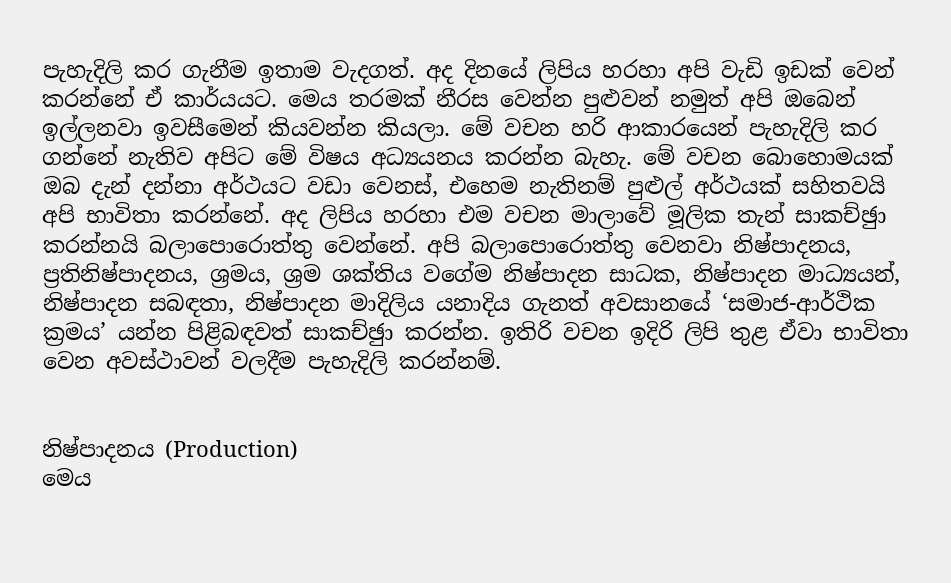පැහැදිලි කර ගැනීම ඉතාම වැදගත්. අද දිනයේ ලිපිය හරහා අපි වැඩි ඉඩක් වෙන් කරන්නේ ඒ කාර්යයට. මෙය තරමක් නීරස වෙන්න පුළුවන් නමුත් අපි ඔබෙන් ඉල්ලනවා ඉවසීමෙන් කියවන්න කියලා. මේ වචන හරි ආකාරයෙන් පැහැදිලි කර ගන්නේ නැතිව අපිට මේ විෂය අධ්‍යයනය කරන්න බැහැ. මේ වචන බොහොමයක් ඔබ දැන් දන්නා අර්ථයට වඩා වෙනස්, එහෙම නැතිනම් පුළුල් අර්ථයක් සහිතවයි අපි භාවිතා කරන්නේ. අද ලිපිය හරහා එම වචන මාලාවේ මූලික තැන් සාකච්ඡුා කරන්නයි බලාපොරොත්තු වෙන්නේ. අපි බලාපොරොත්තු වෙනවා නිෂ්පාදනය, ප්‍රතිනිෂ්පාදනය, ශ්‍රමය, ශ්‍රම ශක්තිය වගේම නිෂ්පාදන සාධක, නිෂ්පාදන මාධ්‍යයන්, නිෂ්පාදන සබඳතා, නිෂ්පාදන මාදිලිය යනාදිය ගැනත් අවසානයේ ‘සමාජ-ආර්ථික ක්‍රමය’ යන්න පිළිබඳවත් සාකච්ඡුා කරන්න. ඉතිරි වචන ඉදිරි ලිපි තුළ ඒවා භාවිතා වෙන අවස්ථාවන් වලදීම පැහැදිලි කරන්නම්.


නිෂ්පාදනය (Production)
මෙය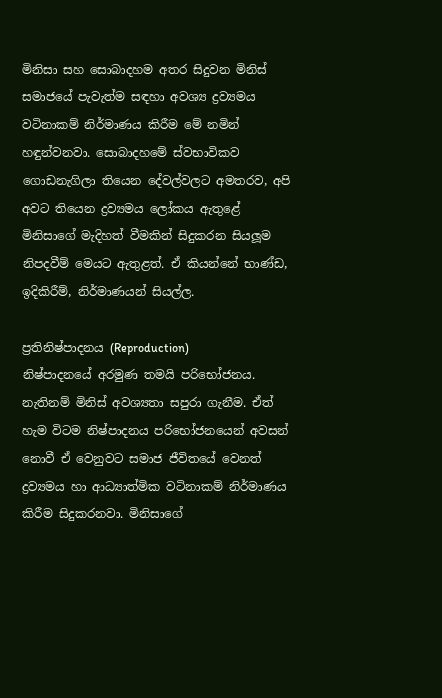මිනිසා සහ සොබාදහම අතර සිදුවන මිනිස් සමාජයේ පැවැත්ම සඳහා අවශ්‍ය ද්‍රව්‍යමය වටිනාකම් නිර්මාණය කිරීම මේ නමින් හඳුන්වනවා. සොබාදහමේ ස්වභාවිකව ගොඩනැගිලා තියෙන දේවල්වලට අමතරව, අපි අවට තියෙන ද්‍රව්‍යමය ලෝකය ඇතුළේ මිනිසාගේ මැදිහත් වීමකින් සිදුකරන සියලූම නිපදවීම් මෙයට ඇතුළත්. ඒ කියන්නේ භාණ්ඩ, ඉදිකිරීම්, නිර්මාණයන් සියල්ල.

ප්‍රතිනිෂ්පාදනය (Reproduction)
නිෂ්පාදනයේ අරමුණ තමයි පරිභෝජනය. නැතිනම් මිනිස් අවශ්‍යතා සපුරා ගැනීම. ඒත් හැම විටම නිෂ්පාදනය පරිභෝජනයෙන් අවසන් නොවී ඒ වෙනුවට සමාජ ජීවිතයේ වෙනත් ද්‍රව්‍යමය හා ආධ්‍යාත්මික වටිනාකම් නිර්මාණය කිරීම සිදුකරනවා. මිනිසාගේ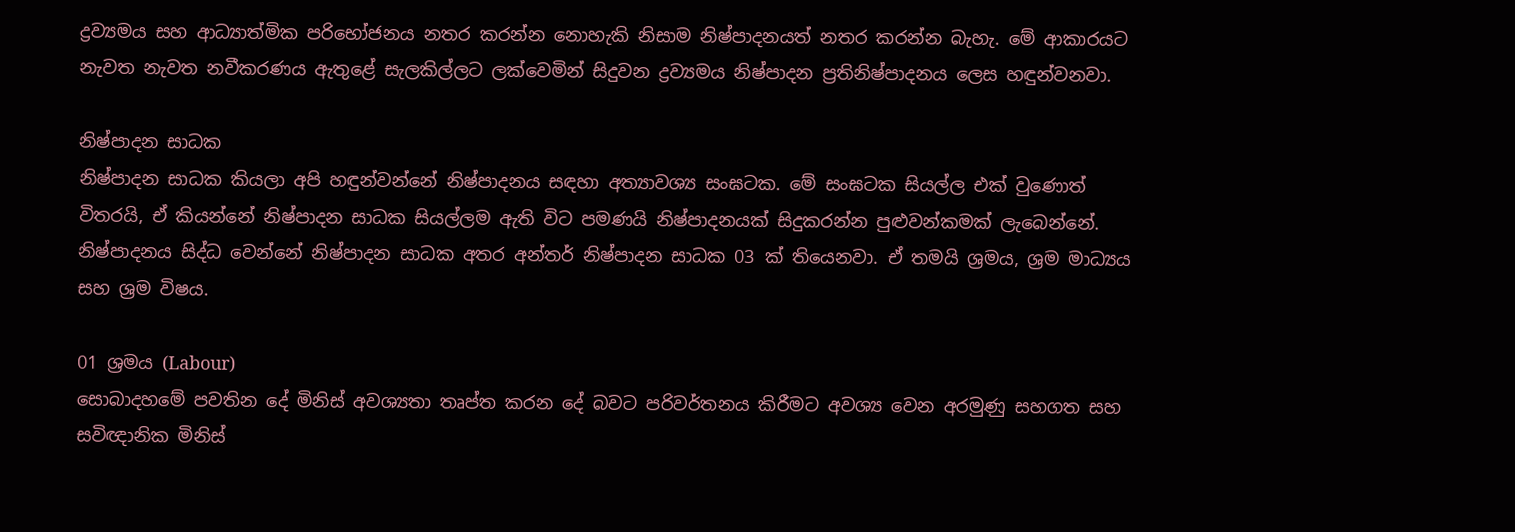ද්‍රව්‍යමය සහ ආධ්‍යාත්මික පරිභෝජනය නතර කරන්න නොහැකි නිසාම නිෂ්පාදනයත් නතර කරන්න බැහැ. මේ ආකාරයට නැවත නැවත නවීකරණය ඇතුළේ සැලකිල්ලට ලක්වෙමින් සිදුවන ද්‍රව්‍යමය නිෂ්පාදන ප්‍රතිනිෂ්පාදනය ලෙස හඳුන්වනවා.

නිෂ්පාදන සාධක
නිෂ්පාදන සාධක කියලා අපි හඳුන්වන්නේ නිෂ්පාදනය සඳහා අත්‍යාවශ්‍ය සංඝටක. මේ සංඝටක සියල්ල එක් වුණොත් විතරයි, ඒ කියන්නේ නිෂ්පාදන සාධක සියල්ලම ඇති විට පමණයි නිෂ්පාදනයක් සිදුකරන්න පුළුවන්කමක් ලැබෙන්නේ. නිෂ්පාදනය සිද්ධ වෙන්නේ නිෂ්පාදන සාධක අතර අන්තර් නිෂ්පාදන සාධක 03 ක් තියෙනවා. ඒ තමයි ශ්‍රමය, ශ්‍රම මාධ්‍යය සහ ශ්‍රම විෂය.

01 ශ්‍රමය (Labour)
සොබාදහමේ පවතින දේ මිනිස් අවශ්‍යතා තෘප්ත කරන දේ බවට පරිවර්තනය කිරීමට අවශ්‍ය වෙන අරමුණු සහගත සහ සවිඥානික මිනිස්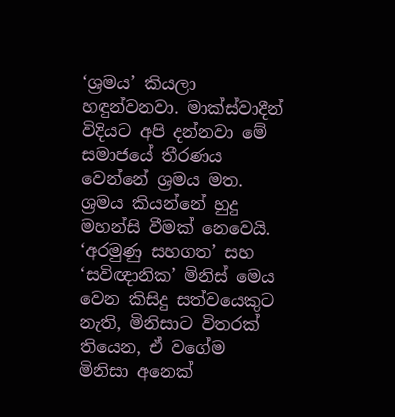‘ශ්‍රමය’ කියලා හඳුන්වනවා. මාක්ස්වාදීන් විදියට අපි දන්නවා මේ සමාජයේ තීරණය වෙන්නේ ශ්‍රමය මත. ශ්‍රමය කියන්නේ හුදු මහන්සි වීමක් නෙවෙයි. ‘අරමුණු සහගත’ සහ ‘සවිඥානික’ මිනිස් මෙය වෙන කිසිදු සත්වයෙකුට නැති, මිනිසාට විතරක් තියෙන, ඒ වගේම මිනිසා අනෙක්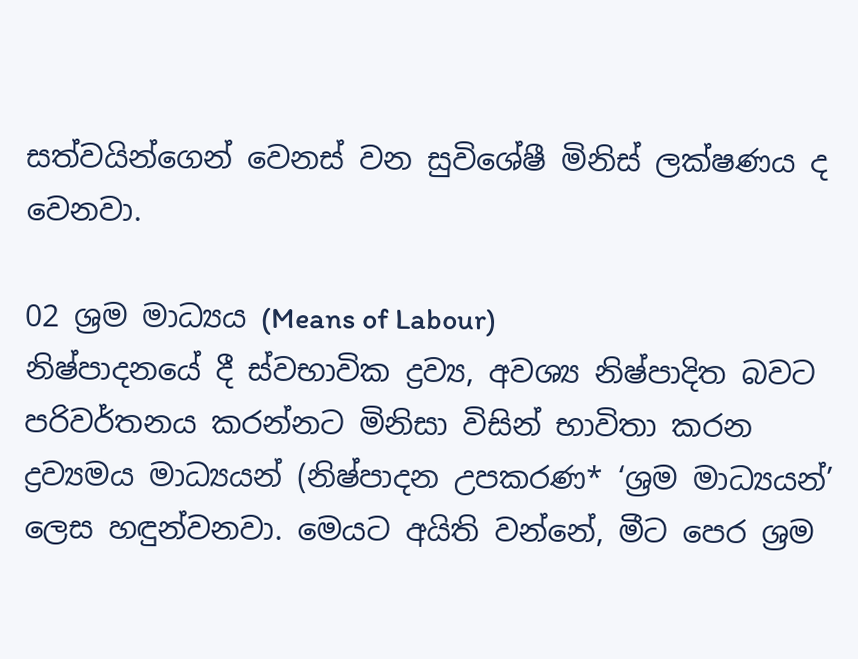සත්වයින්ගෙන් වෙනස් වන සුවිශේෂී මිනිස් ලක්ෂණය ද  වෙනවා.

02 ශ්‍රම මාධ්‍යය (Means of Labour)
නිෂ්පාදනයේ දී ස්වභාවික ද්‍රව්‍ය, අවශ්‍ය නිෂ්පාදිත බවට පරිවර්තනය කරන්නට මිනිසා විසින් භාවිතා කරන ද්‍රව්‍යමය මාධ්‍යයන් (නිෂ්පාදන උපකරණ* ‘ශ්‍රම මාධ්‍යයන්’ ලෙස හඳුන්වනවා. මෙයට අයිති වන්නේ, මීට පෙර ශ්‍රම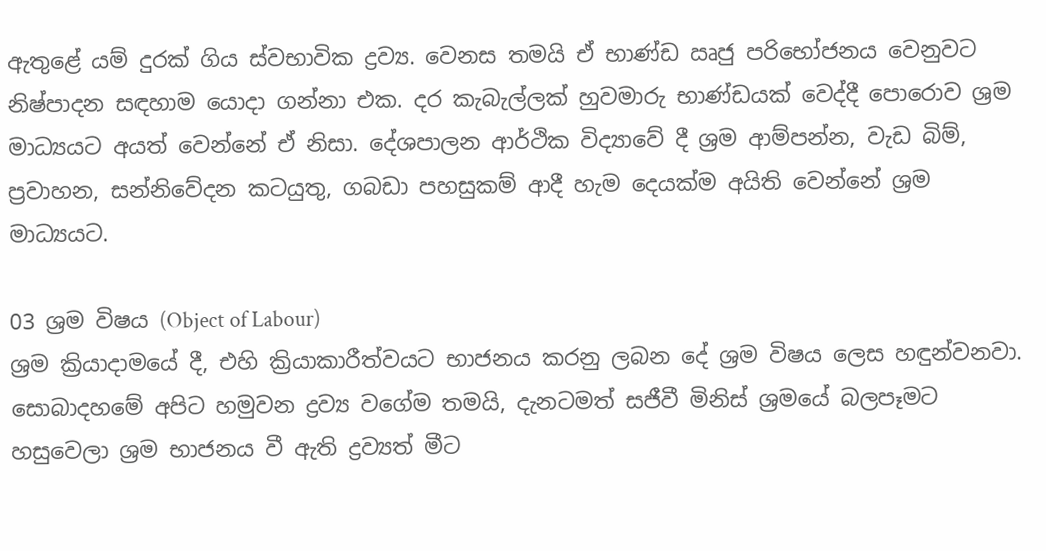ඇතුළේ යම් දුරක් ගිය ස්වභාවික ද්‍රව්‍ය. වෙනස තමයි ඒ භාණ්ඩ ඍජු පරිභෝජනය වෙනුවට නිෂ්පාදන සඳහාම යොදා ගන්නා එක. දර කැබැල්ලක් හුවමාරු භාණ්ඩයක් වෙද්දී පොරොව ශ්‍රම මාධ්‍යයට අයත් වෙන්නේ ඒ නිසා. දේශපාලන ආර්ථික විද්‍යාවේ දී ශ්‍රම ආම්පන්න, වැඩ බිම්, ප්‍රවාහන, සන්නිවේදන කටයුතු, ගබඩා පහසුකම් ආදී හැම දෙයක්ම අයිති වෙන්නේ ශ්‍රම මාධ්‍යයට.

03 ශ්‍රම විෂය (Object of Labour)
ශ්‍රම ක්‍රියාදාමයේ දී, එහි ක්‍රියාකාරීත්වයට භාජනය කරනු ලබන දේ ශ්‍රම විෂය ලෙස හඳුන්වනවා. සොබාදහමේ අපිට හමුවන ද්‍රව්‍ය වගේම තමයි, දැනටමත් සජීවී මිනිස් ශ්‍රමයේ බලපෑමට හසුවෙලා ශ්‍රම භාජනය වී ඇති ද්‍රව්‍යත් මීට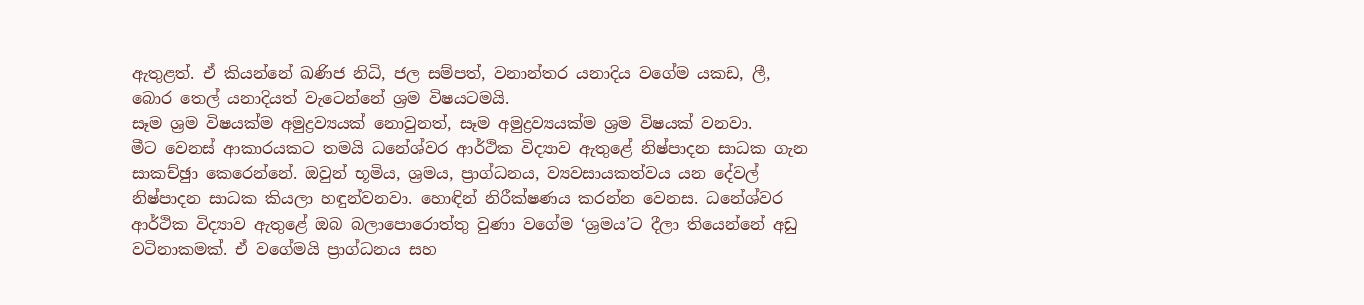ඇතුළත්. ඒ කියන්නේ ඛණිජ නිධි, ජල සම්පත්, වනාන්තර යනාදිය වගේම යකඩ, ලී, බොර තෙල් යනාදියත් වැටෙන්නේ ශ්‍රම විෂයටමයි.
සෑම ශ්‍රම විෂයක්ම අමුද්‍රව්‍යයක් නොවුනත්, සෑම අමුද්‍රව්‍යයක්ම ශ්‍රම විෂයක් වනවා.
මීට වෙනස් ආකාරයකට තමයි ධනේශ්වර ආර්ථික විද්‍යාව ඇතුළේ නිෂ්පාදන සාධක ගැන සාකච්ඡුා කෙරෙන්නේ. ඔවුන් භූමිය, ශ්‍රමය, ප්‍රාග්ධනය, ව්‍යවසායකත්වය යන දේවල් නිෂ්පාදන සාධක කියලා හඳුන්වනවා. හොඳින් නිරීක්ෂණය කරන්න වෙනස. ධනේශ්වර ආර්ථික විද්‍යාව ඇතුළේ ඔබ බලාපොරොත්තු වුණා වගේම ‘ශ්‍රමය’ට දීලා තියෙන්නේ අඩු වටිනාකමක්. ඒ වගේමයි ප්‍රාග්ධනය සහ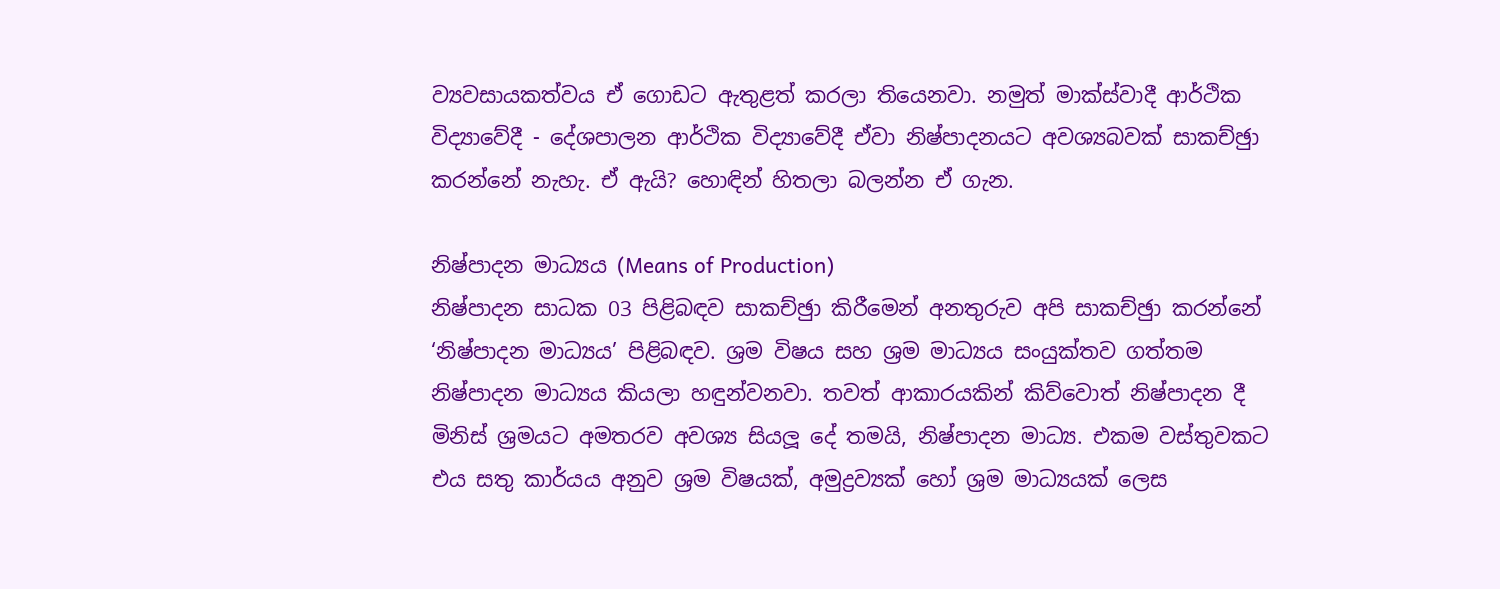ව්‍යවසායකත්වය ඒ ගොඩට ඇතුළත් කරලා තියෙනවා. නමුත් මාක්ස්වාදී ආර්ථික විද්‍යාවේදී - දේශපාලන ආර්ථික විද්‍යාවේදී ඒවා නිෂ්පාදනයට අවශ්‍යබවක් සාකච්ඡුා කරන්නේ නැහැ. ඒ ඇයි? හොඳින් හිතලා බලන්න ඒ ගැන.

නිෂ්පාදන මාධ්‍යය (Means of Production)
නිෂ්පාදන සාධක 03 පිළිබඳව සාකච්ඡුා කිරීමෙන් අනතුරුව අපි සාකච්ඡුා කරන්නේ ‘නිෂ්පාදන මාධ්‍යය’ පිළිබඳව. ශ්‍රම විෂය සහ ශ්‍රම මාධ්‍යය සංයුක්තව ගත්තම නිෂ්පාදන මාධ්‍යය කියලා හඳුන්වනවා. තවත් ආකාරයකින් කිව්වොත් නිෂ්පාදන දී මිනිස් ශ්‍රමයට අමතරව අවශ්‍ය සියලූ දේ තමයි, නිෂ්පාදන මාධ්‍ය. එකම වස්තුවකට එය සතු කාර්යය අනුව ශ්‍රම විෂයක්, අමුද්‍රව්‍යක් හෝ ශ්‍රම මාධ්‍යයක් ලෙස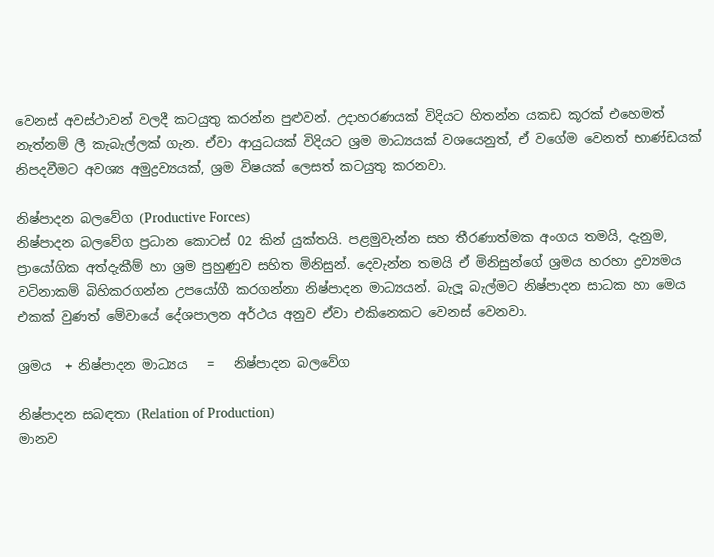වෙනස් අවස්ථාවන් වලදී කටයුතු කරන්න පුළුවන්. උදාහරණයක් විදියට හිතන්න යකඩ කූරක් එහෙමත් නැත්නම් ලී කැබැල්ලක් ගැන. ඒවා ආයුධයක් විදියට ශ්‍රම මාධ්‍යයක් වශයෙනුත්, ඒ වගේම වෙනත් භාණ්ඩයක් නිපදවීමට අවශ්‍ය අමුද්‍රව්‍යයක්, ශ්‍රම විෂයක් ලෙසත් කටයුතු කරනවා.

නිෂ්පාදන බලවේග (Productive Forces)
නිෂ්පාදන බලවේග ප්‍රධාන කොටස් 02 කින් යුක්තයි. පළමුවැන්න සහ තීරණාත්මක අංගය තමයි, දැනුම, ප්‍රායෝගික අත්දැකීම් හා ශ්‍රම පුහුණුව සහිත මිනිසුන්. දෙවැන්න තමයි ඒ මිනිසුන්ගේ ශ්‍රමය හරහා ද්‍රව්‍යමය වටිනාකම් බිහිකරගන්න උපයෝගී කරගන්නා නිෂ්පාදන මාධ්‍යයන්. බැලූ බැල්මට නිෂ්පාදන සාධක හා මෙය එකක් වුණත් මේවායේ දේශපාලන අර්ථය අනුව ඒවා එකිනෙකට වෙනස් වෙනවා.

ශ්‍රමය  + නිෂ්පාදන මාධ්‍යය   =   නිෂ්පාදන බලවේග

නිෂ්පාදන සබඳතා (Relation of Production)
මානව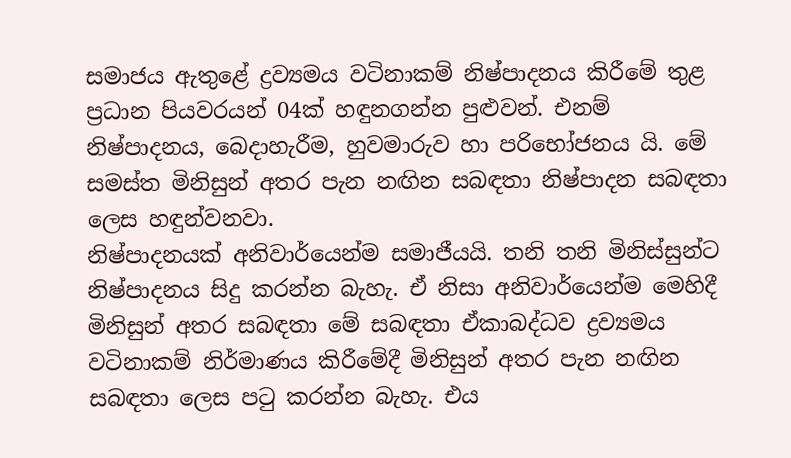සමාජය ඇතුළේ ද්‍රව්‍යමය වටිනාකම් නිෂ්පාදනය කිරීමේ තුළ ප්‍රධාන පියවරයන් 04ක් හඳුනගන්න පුළුවන්. එනම් නිෂ්පාදනය, බෙදාහැරීම, හුවමාරුව හා පරිභෝජනය යි. මේ සමස්ත මිනිසුන් අතර පැන නඟින සබඳතා නිෂ්පාදන සබඳතා ලෙස හඳුන්වනවා.
නිෂ්පාදනයක් අනිවාර්යෙන්ම සමාජීයයි. තනි තනි මිනිස්සුන්ට නිෂ්පාදනය සිදු කරන්න බැහැ. ඒ නිසා අනිවාර්යෙන්ම මෙහිදී මිනිසුන් අතර සබඳතා මේ සබඳතා ඒකාබද්ධව ද්‍රව්‍යමය වටිනාකම් නිර්මාණය කිරීමේදී මිනිසුන් අතර පැන නඟින සබඳතා ලෙස පටු කරන්න බැහැ. එය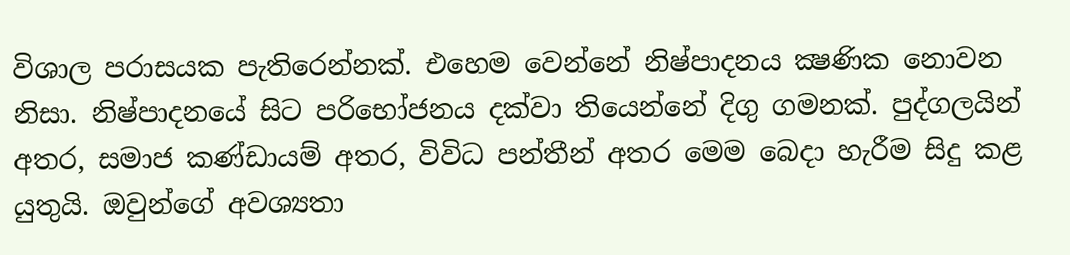විශාල පරාසයක පැතිරෙන්නක්. එහෙම වෙන්නේ නිෂ්පාදනය ක්‍ෂණික නොවන නිසා. නිෂ්පාදනයේ සිට පරිභෝජනය දක්වා තියෙන්නේ දිගු ගමනක්. පුද්ගලයින් අතර, සමාජ කණ්ඩායම් අතර, විවිධ පන්තීන් අතර මෙම බෙදා හැරීම සිදු කළ යුතුයි. ඔවුන්ගේ අවශ්‍යතා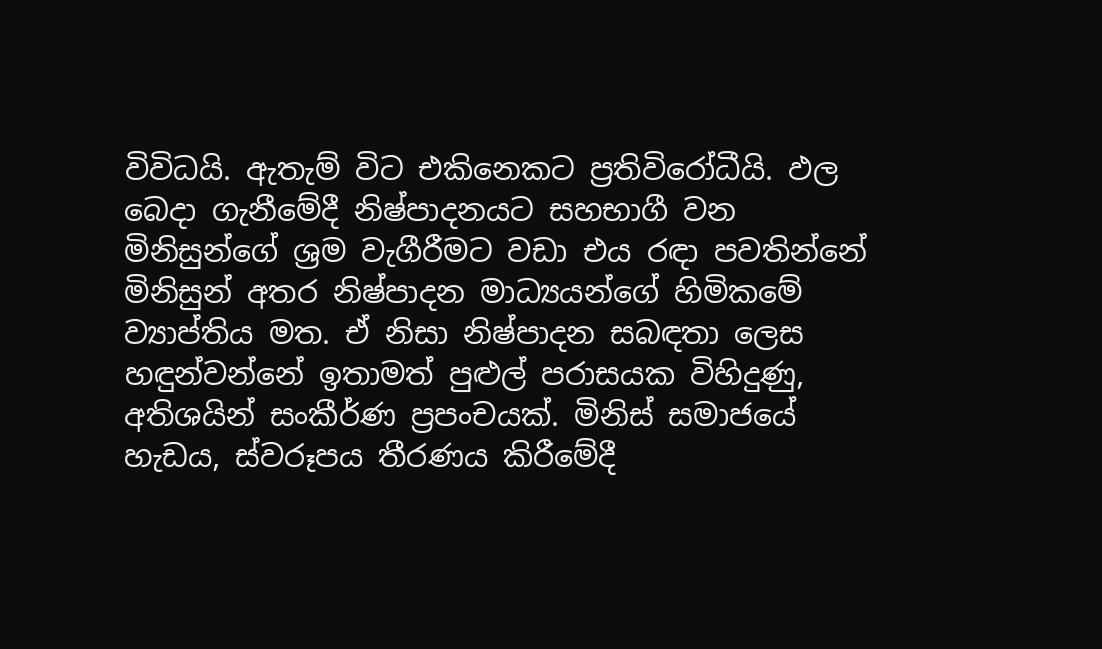විවිධයි. ඇතැම් විට එකිනෙකට ප්‍රතිවිරෝධීයි. ඵල බෙදා ගැනීමේදී නිෂ්පාදනයට සහභාගී වන මිනිසුන්ගේ ශ්‍රම වැගීරීමට වඩා එය රඳා පවතින්නේ මිනිසුන් අතර නිෂ්පාදන මාධ්‍යයන්ගේ හිමිකමේ ව්‍යාප්තිය මත. ඒ නිසා නිෂ්පාදන සබඳතා ලෙස හඳුන්වන්නේ ඉතාමත් පුළුල් පරාසයක විහිදුණු, අතිශයින් සංකීර්ණ ප්‍රපංචයක්. මිනිස් සමාජයේ හැඩය, ස්වරූපය තීරණය කිරීමේදී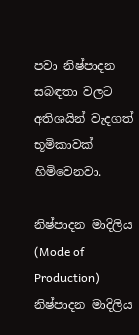පවා නිෂ්පාදන සබඳතා වලට අතිශයින් වැදගත් භූමිකාවක් හිමිවෙනවා.

නිෂ්පාදන මාදිලිය (Mode of Production)
නිෂ්පාදන මාදිලිය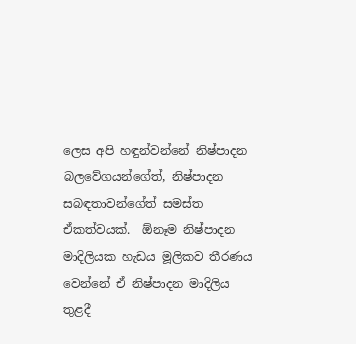ලෙස අපි හඳුන්වන්නේ නිෂ්පාදන බලවේගයන්ගේත්, නිෂ්පාදන සබඳතාවන්ගේත් සමස්ත ඒකත්වයක්.  ඕනෑම නිෂ්පාදන මාදිලියක හැඩය මූලිකව තීරණය වෙන්නේ ඒ නිෂ්පාදන මාදිලිය තුළදී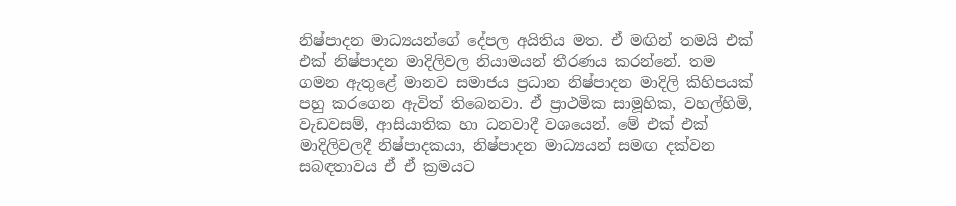නිෂ්පාදන මාධ්‍යයන්ගේ දේපල අයිතිය මත. ඒ මඟින් තමයි එක් එක් නිෂ්පාදන මාදිලිවල නියාමයන් තීරණය කරන්නේ. තම ගමන ඇතුළේ මානව සමාජය ප්‍රධාන නිෂ්පාදන මාදිලි කිහිපයක් පහු කරගෙන ඇවිත් තිබෙනවා. ඒ ප්‍රාථමික සාමූහික, වහල්හිමි, වැඩවසම්, ආසියාතික හා ධනවාදී වශයෙන්. මේ එක් එක් මාදිලිවලදී නිෂ්පාදකයා, නිෂ්පාදන මාධ්‍යයන් සමඟ දක්වන සබඳතාවය ඒ ඒ ක්‍රමයට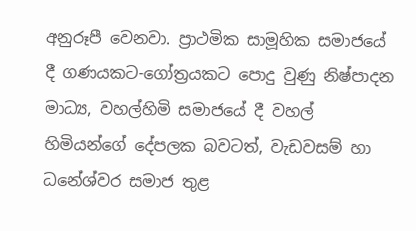අනුරූපී වෙනවා. ප්‍රාථමික සාමූහික සමාජයේ දී ගණයකට-ගෝත්‍රයකට පොදු වුණු නිෂ්පාදන මාධ්‍ය, වහල්හිමි සමාජයේ දී වහල් හිමියන්ගේ දේපලක බවටත්, වැඩවසම් හා ධනේශ්වර සමාජ තුළ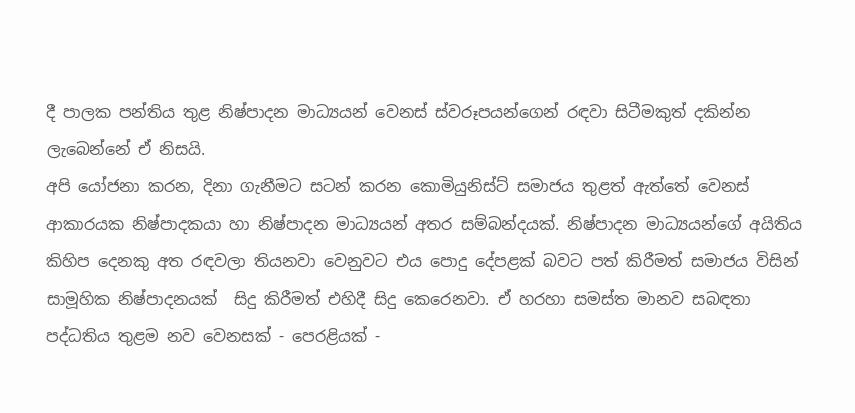දී පාලක පන්තිය තුළ නිෂ්පාදන මාධ්‍යයන් වෙනස් ස්වරූපයන්ගෙන් රඳවා සිටීමකුත් දකින්න ලැබෙන්නේ ඒ නිසයි.
අපි යෝජනා කරන, දිනා ගැනීමට සටන් කරන කොමියුනිස්ට් සමාජය තුළත් ඇත්තේ වෙනස් ආකාරයක නිෂ්පාදකයා හා නිෂ්පාදන මාධ්‍යයන් අතර සම්බන්දයක්. නිෂ්පාදන මාධ්‍යයන්ගේ අයිතිය කිහිප දෙනකු අත රඳවලා තියනවා වෙනුවට එය පොදු දේපළක් බවට පත් කිරීමත් සමාජය විසින් සාමූහික නිෂ්පාදනයක්  සිදු කිරීමත් එහිදී සිදු කෙරෙනවා. ඒ හරහා සමස්ත මානව සබඳතා පද්ධතිය තුළම නව වෙනසක් - පෙරළියක් -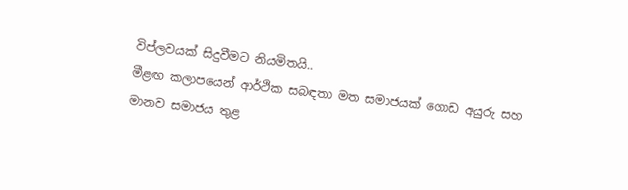විප්ලවයක් සිදුවීමට නියමිතයි..
මීළඟ කලාපයෙන් ආර්ථික සබඳතා මත සමාජයක් ගොඩ අයුරු සහ මානව සමාජය තුළ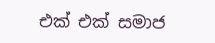එක් එක් සමාජ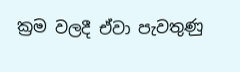ක්‍රම වලදී ඒවා පැවතුණු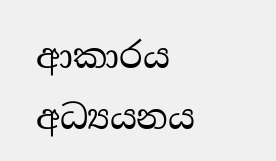ආකාරය අධ්‍යයනය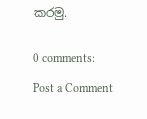කරමු.


0 comments:

Post a Comment